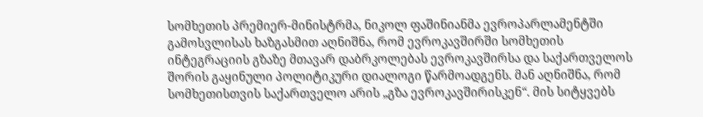სომხეთის პრემიერ-მინისტრმა, ნიკოლ ფაშინიანმა ევროპარლამენტში გამოსვლისას ხაზგასმით აღნიშნა, რომ ევროკავშირში სომხეთის ინტეგრაციის გზაზე მთავარ დაბრკოლებას ევროკავშირსა და საქართველოს შორის გაყინული პოლიტიკური დიალოგი წარმოადგენს. მან აღნიშნა, რომ სომხეთისთვის საქართველო არის „გზა ევროკავშირისკენ“. მის სიტყვებს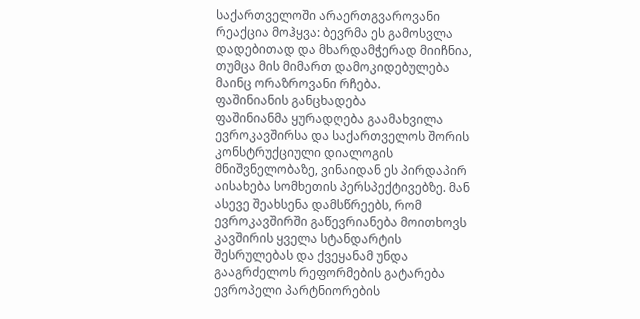საქართველოში არაერთგვაროვანი რეაქცია მოჰყვა: ბევრმა ეს გამოსვლა დადებითად და მხარდამჭერად მიიჩნია, თუმცა მის მიმართ დამოკიდებულება მაინც ორაზროვანი რჩება.
ფაშინიანის განცხადება
ფაშინიანმა ყურადღება გაამახვილა ევროკავშირსა და საქართველოს შორის კონსტრუქციული დიალოგის მნიშვნელობაზე, ვინაიდან ეს პირდაპირ აისახება სომხეთის პერსპექტივებზე. მან ასევე შეახსენა დამსწრეებს, რომ ევროკავშირში გაწევრიანება მოითხოვს კავშირის ყველა სტანდარტის შესრულებას და ქვეყანამ უნდა გააგრძელოს რეფორმების გატარება ევროპელი პარტნიორების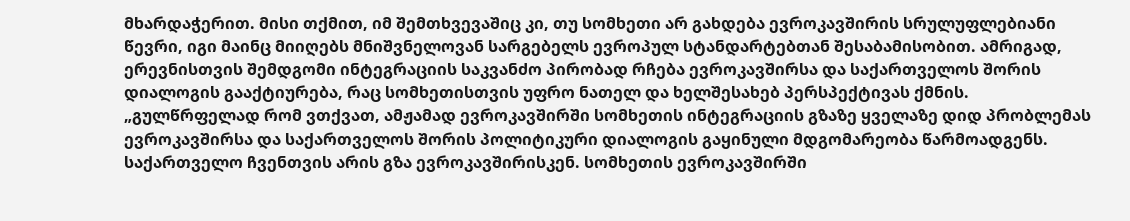მხარდაჭერით. მისი თქმით, იმ შემთხვევაშიც კი, თუ სომხეთი არ გახდება ევროკავშირის სრულუფლებიანი წევრი, იგი მაინც მიიღებს მნიშვნელოვან სარგებელს ევროპულ სტანდარტებთან შესაბამისობით. ამრიგად, ერევნისთვის შემდგომი ინტეგრაციის საკვანძო პირობად რჩება ევროკავშირსა და საქართველოს შორის დიალოგის გააქტიურება, რაც სომხეთისთვის უფრო ნათელ და ხელშესახებ პერსპექტივას ქმნის.
„გულწრფელად რომ ვთქვათ, ამჟამად ევროკავშირში სომხეთის ინტეგრაციის გზაზე ყველაზე დიდ პრობლემას ევროკავშირსა და საქართველოს შორის პოლიტიკური დიალოგის გაყინული მდგომარეობა წარმოადგენს. საქართველო ჩვენთვის არის გზა ევროკავშირისკენ. სომხეთის ევროკავშირში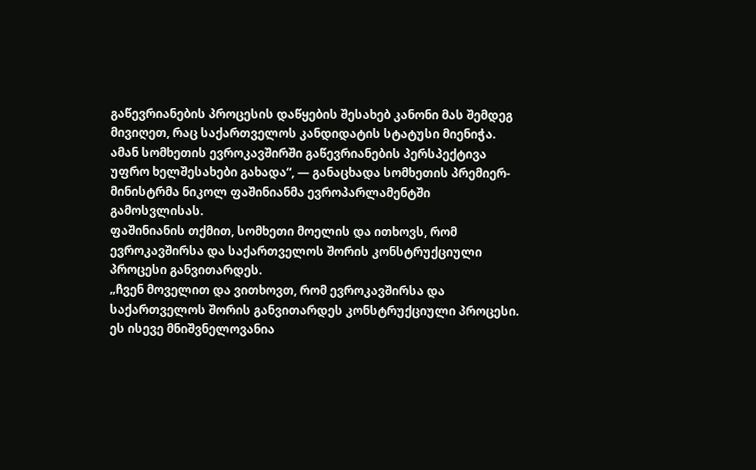გაწევრიანების პროცესის დაწყების შესახებ კანონი მას შემდეგ მივიღეთ, რაც საქართველოს კანდიდატის სტატუსი მიენიჭა. ამან სომხეთის ევროკავშირში გაწევრიანების პერსპექტივა უფრო ხელშესახები გახადა“, — განაცხადა სომხეთის პრემიერ-მინისტრმა ნიკოლ ფაშინიანმა ევროპარლამენტში გამოსვლისას.
ფაშინიანის თქმით, სომხეთი მოელის და ითხოვს, რომ ევროკავშირსა და საქართველოს შორის კონსტრუქციული პროცესი განვითარდეს.
„ჩვენ მოველით და ვითხოვთ, რომ ევროკავშირსა და საქართველოს შორის განვითარდეს კონსტრუქციული პროცესი. ეს ისევე მნიშვნელოვანია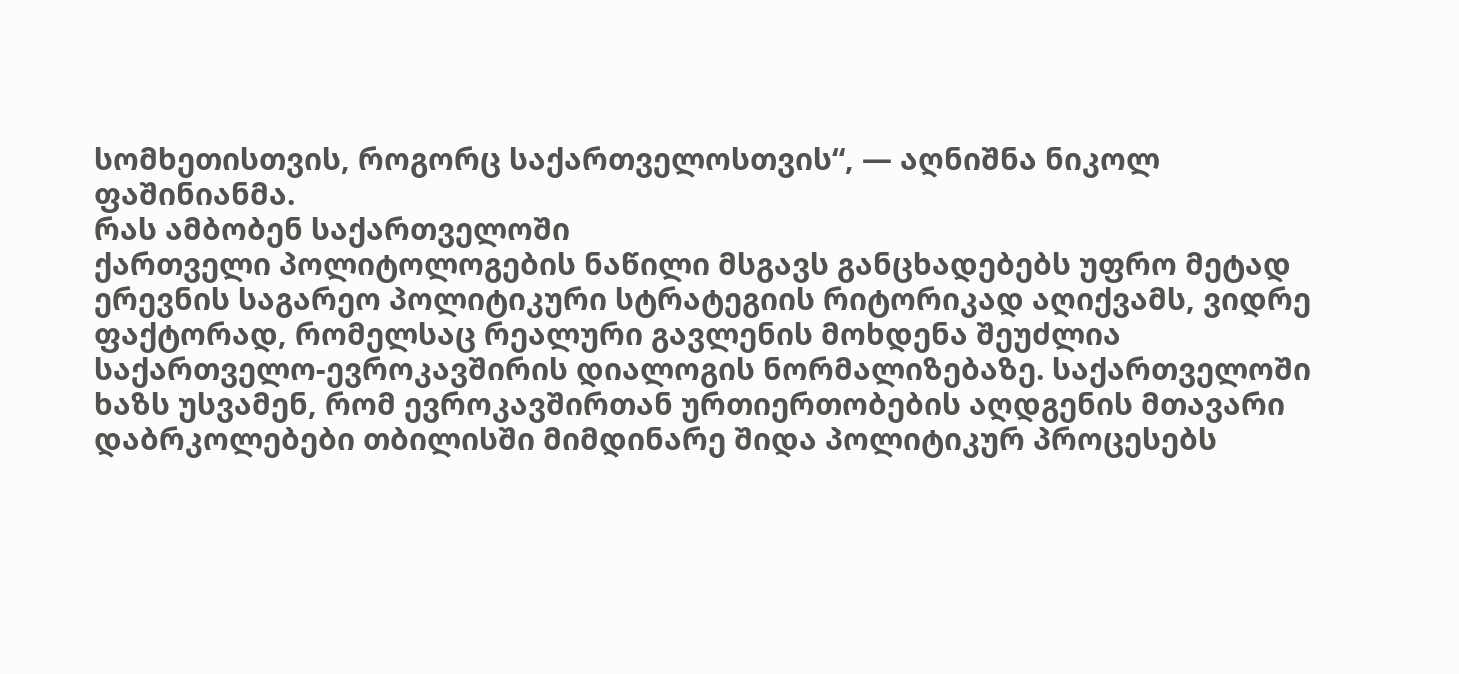სომხეთისთვის, როგორც საქართველოსთვის“, — აღნიშნა ნიკოლ ფაშინიანმა.
რას ამბობენ საქართველოში
ქართველი პოლიტოლოგების ნაწილი მსგავს განცხადებებს უფრო მეტად ერევნის საგარეო პოლიტიკური სტრატეგიის რიტორიკად აღიქვამს, ვიდრე ფაქტორად, რომელსაც რეალური გავლენის მოხდენა შეუძლია საქართველო-ევროკავშირის დიალოგის ნორმალიზებაზე. საქართველოში ხაზს უსვამენ, რომ ევროკავშირთან ურთიერთობების აღდგენის მთავარი დაბრკოლებები თბილისში მიმდინარე შიდა პოლიტიკურ პროცესებს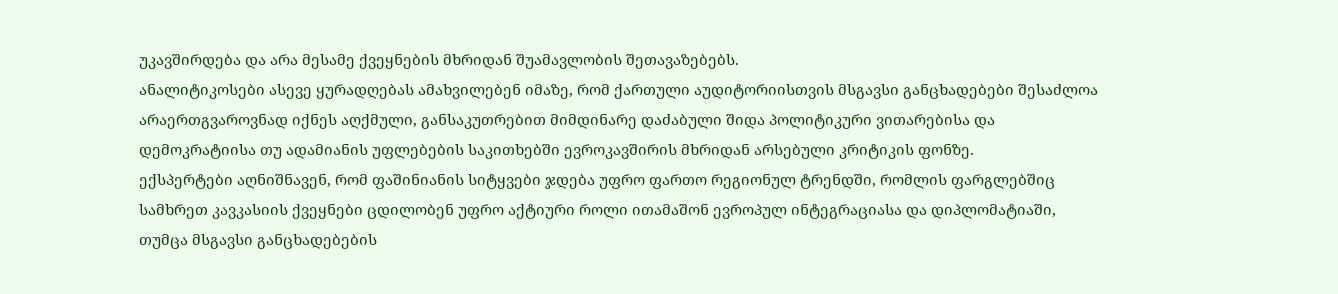უკავშირდება და არა მესამე ქვეყნების მხრიდან შუამავლობის შეთავაზებებს.
ანალიტიკოსები ასევე ყურადღებას ამახვილებენ იმაზე, რომ ქართული აუდიტორიისთვის მსგავსი განცხადებები შესაძლოა არაერთგვაროვნად იქნეს აღქმული, განსაკუთრებით მიმდინარე დაძაბული შიდა პოლიტიკური ვითარებისა და დემოკრატიისა თუ ადამიანის უფლებების საკითხებში ევროკავშირის მხრიდან არსებული კრიტიკის ფონზე.
ექსპერტები აღნიშნავენ, რომ ფაშინიანის სიტყვები ჯდება უფრო ფართო რეგიონულ ტრენდში, რომლის ფარგლებშიც სამხრეთ კავკასიის ქვეყნები ცდილობენ უფრო აქტიური როლი ითამაშონ ევროპულ ინტეგრაციასა და დიპლომატიაში, თუმცა მსგავსი განცხადებების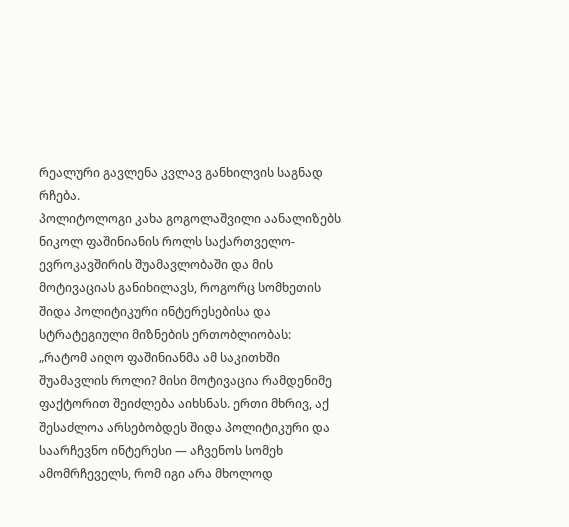რეალური გავლენა კვლავ განხილვის საგნად რჩება.
პოლიტოლოგი კახა გოგოლაშვილი აანალიზებს ნიკოლ ფაშინიანის როლს საქართველო-ევროკავშირის შუამავლობაში და მის მოტივაციას განიხილავს, როგორც სომხეთის შიდა პოლიტიკური ინტერესებისა და სტრატეგიული მიზნების ერთობლიობას:
„რატომ აიღო ფაშინიანმა ამ საკითხში შუამავლის როლი? მისი მოტივაცია რამდენიმე ფაქტორით შეიძლება აიხსნას. ერთი მხრივ, აქ შესაძლოა არსებობდეს შიდა პოლიტიკური და საარჩევნო ინტერესი — აჩვენოს სომეხ ამომრჩეველს, რომ იგი არა მხოლოდ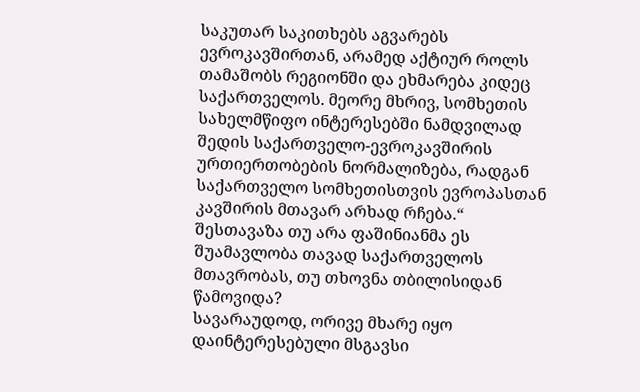საკუთარ საკითხებს აგვარებს ევროკავშირთან, არამედ აქტიურ როლს თამაშობს რეგიონში და ეხმარება კიდეც საქართველოს. მეორე მხრივ, სომხეთის სახელმწიფო ინტერესებში ნამდვილად შედის საქართველო-ევროკავშირის ურთიერთობების ნორმალიზება, რადგან საქართველო სომხეთისთვის ევროპასთან კავშირის მთავარ არხად რჩება.“
შესთავაზა თუ არა ფაშინიანმა ეს შუამავლობა თავად საქართველოს მთავრობას, თუ თხოვნა თბილისიდან წამოვიდა?
სავარაუდოდ, ორივე მხარე იყო დაინტერესებული მსგავსი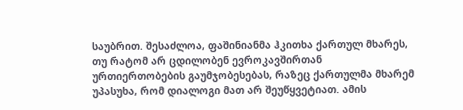საუბრით. შესაძლოა, ფაშინიანმა ჰკითხა ქართულ მხარეს, თუ რატომ არ ცდილობენ ევროკავშირთან ურთიერთობების გაუმჯობესებას, რაზეც ქართულმა მხარემ უპასუხა, რომ დიალოგი მათ არ შეუწყვეტიათ. ამის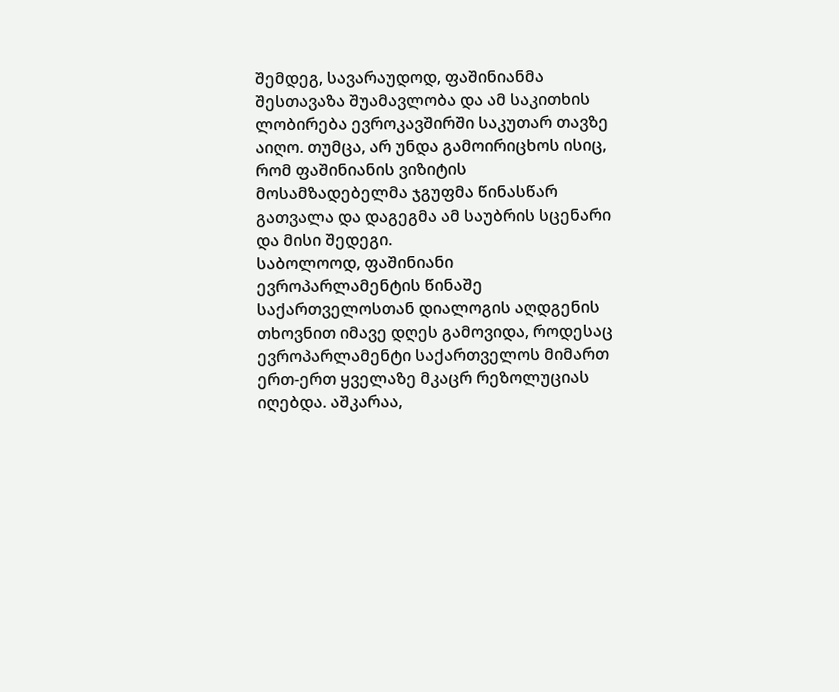შემდეგ, სავარაუდოდ, ფაშინიანმა შესთავაზა შუამავლობა და ამ საკითხის ლობირება ევროკავშირში საკუთარ თავზე აიღო. თუმცა, არ უნდა გამოირიცხოს ისიც, რომ ფაშინიანის ვიზიტის მოსამზადებელმა ჯგუფმა წინასწარ გათვალა და დაგეგმა ამ საუბრის სცენარი და მისი შედეგი.
საბოლოოდ, ფაშინიანი ევროპარლამენტის წინაშე საქართველოსთან დიალოგის აღდგენის თხოვნით იმავე დღეს გამოვიდა, როდესაც ევროპარლამენტი საქართველოს მიმართ ერთ-ერთ ყველაზე მკაცრ რეზოლუციას იღებდა. აშკარაა,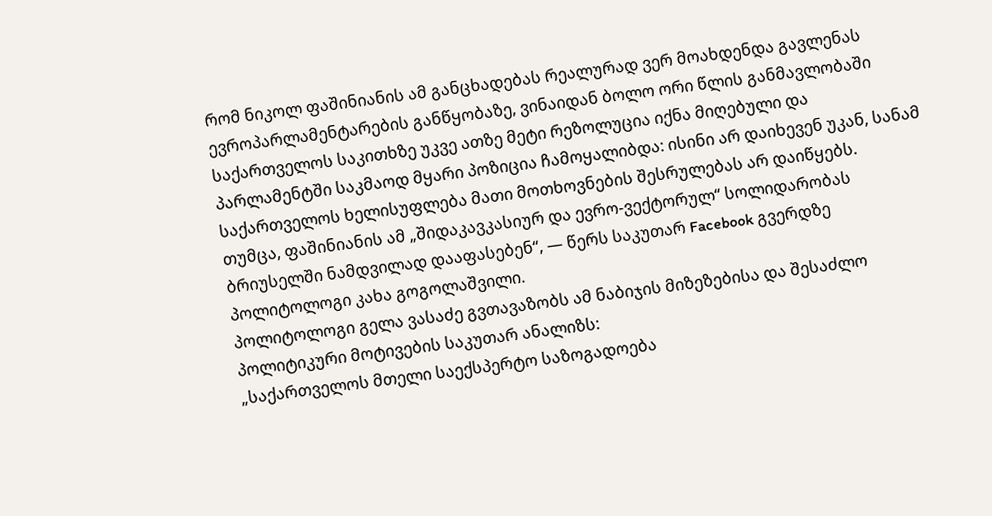რომ ნიკოლ ფაშინიანის ამ განცხადებას რეალურად ვერ მოახდენდა გავლენას ევროპარლამენტარების განწყობაზე, ვინაიდან ბოლო ორი წლის განმავლობაში საქართველოს საკითხზე უკვე ათზე მეტი რეზოლუცია იქნა მიღებული და პარლამენტში საკმაოდ მყარი პოზიცია ჩამოყალიბდა: ისინი არ დაიხევენ უკან, სანამ საქართველოს ხელისუფლება მათი მოთხოვნების შესრულებას არ დაიწყებს.
თუმცა, ფაშინიანის ამ „შიდაკავკასიურ და ევრო-ვექტორულ“ სოლიდარობას ბრიუსელში ნამდვილად დააფასებენ“, — წერს საკუთარ Facebook გვერდზე პოლიტოლოგი კახა გოგოლაშვილი.
პოლიტოლოგი გელა ვასაძე გვთავაზობს ამ ნაბიჯის მიზეზებისა და შესაძლო პოლიტიკური მოტივების საკუთარ ანალიზს:
„საქართველოს მთელი საექსპერტო საზოგადოება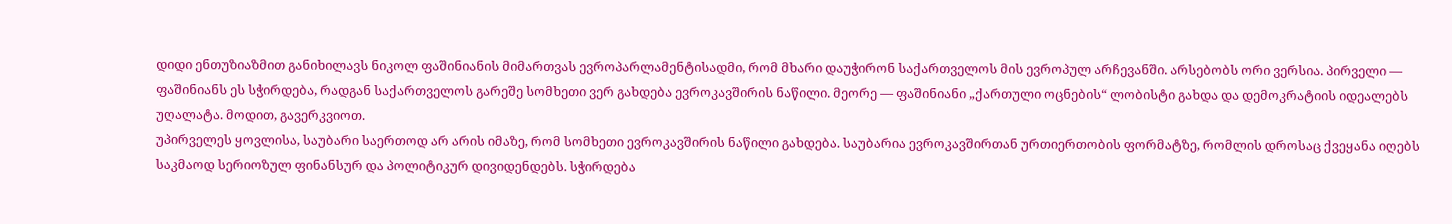დიდი ენთუზიაზმით განიხილავს ნიკოლ ფაშინიანის მიმართვას ევროპარლამენტისადმი, რომ მხარი დაუჭირონ საქართველოს მის ევროპულ არჩევანში. არსებობს ორი ვერსია. პირველი — ფაშინიანს ეს სჭირდება, რადგან საქართველოს გარეშე სომხეთი ვერ გახდება ევროკავშირის ნაწილი. მეორე — ფაშინიანი „ქართული ოცნების“ ლობისტი გახდა და დემოკრატიის იდეალებს უღალატა. მოდით, გავერკვიოთ.
უპირველეს ყოვლისა, საუბარი საერთოდ არ არის იმაზე, რომ სომხეთი ევროკავშირის ნაწილი გახდება. საუბარია ევროკავშირთან ურთიერთობის ფორმატზე, რომლის დროსაც ქვეყანა იღებს საკმაოდ სერიოზულ ფინანსურ და პოლიტიკურ დივიდენდებს. სჭირდება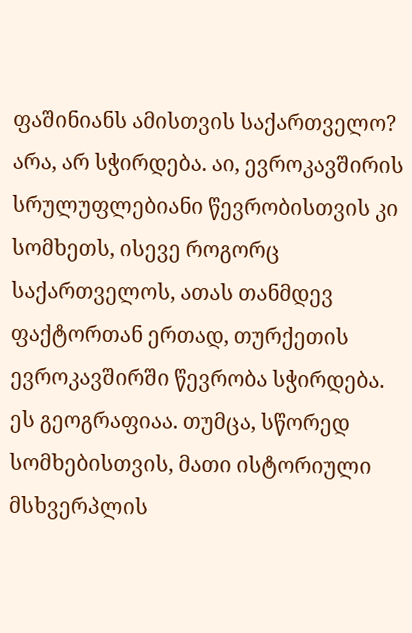ფაშინიანს ამისთვის საქართველო? არა, არ სჭირდება. აი, ევროკავშირის სრულუფლებიანი წევრობისთვის კი სომხეთს, ისევე როგორც საქართველოს, ათას თანმდევ ფაქტორთან ერთად, თურქეთის ევროკავშირში წევრობა სჭირდება. ეს გეოგრაფიაა. თუმცა, სწორედ სომხებისთვის, მათი ისტორიული მსხვერპლის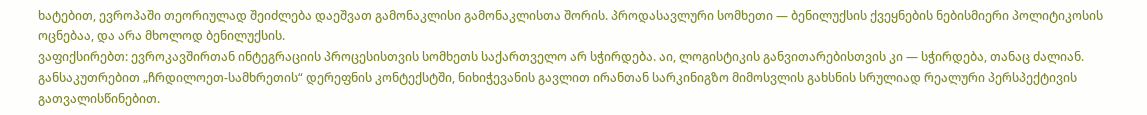ხატებით, ევროპაში თეორიულად შეიძლება დაეშვათ გამონაკლისი გამონაკლისთა შორის. პროდასავლური სომხეთი — ბენილუქსის ქვეყნების ნებისმიერი პოლიტიკოსის ოცნებაა, და არა მხოლოდ ბენილუქსის.
ვაფიქსირებთ: ევროკავშირთან ინტეგრაციის პროცესისთვის სომხეთს საქართველო არ სჭირდება. აი, ლოგისტიკის განვითარებისთვის კი — სჭირდება, თანაც ძალიან. განსაკუთრებით „ჩრდილოეთ-სამხრეთის“ დერეფნის კონტექსტში, ნიხიჭევანის გავლით ირანთან სარკინიგზო მიმოსვლის გახსნის სრულიად რეალური პერსპექტივის გათვალისწინებით.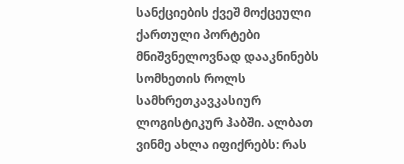სანქციების ქვეშ მოქცეული ქართული პორტები მნიშვნელოვნად დააკნინებს სომხეთის როლს სამხრეთკავკასიურ ლოგისტიკურ ჰაბში. ალბათ ვინმე ახლა იფიქრებს: რას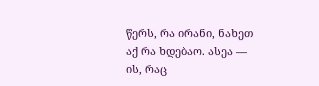წერს, რა ირანი, ნახეთ აქ რა ხდებაო. ასეა — ის, რაც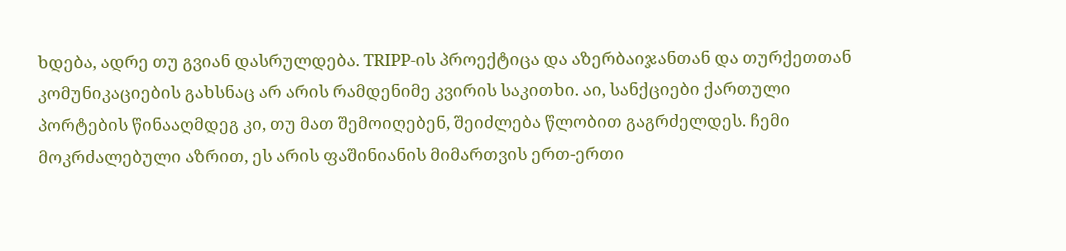ხდება, ადრე თუ გვიან დასრულდება. TRIPP-ის პროექტიცა და აზერბაიჯანთან და თურქეთთან კომუნიკაციების გახსნაც არ არის რამდენიმე კვირის საკითხი. აი, სანქციები ქართული პორტების წინააღმდეგ კი, თუ მათ შემოიღებენ, შეიძლება წლობით გაგრძელდეს. ჩემი მოკრძალებული აზრით, ეს არის ფაშინიანის მიმართვის ერთ-ერთი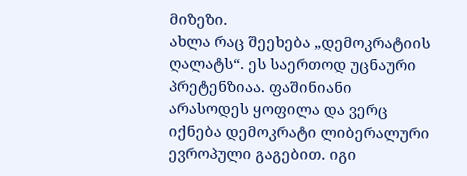მიზეზი.
ახლა რაც შეეხება „დემოკრატიის ღალატს“. ეს საერთოდ უცნაური პრეტენზიაა. ფაშინიანი არასოდეს ყოფილა და ვერც იქნება დემოკრატი ლიბერალური ევროპული გაგებით. იგი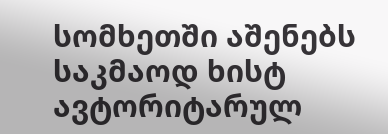სომხეთში აშენებს საკმაოდ ხისტ ავტორიტარულ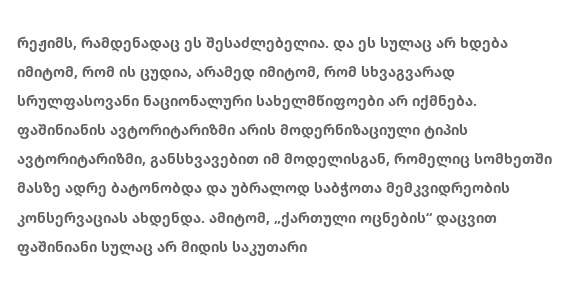რეჟიმს, რამდენადაც ეს შესაძლებელია. და ეს სულაც არ ხდება იმიტომ, რომ ის ცუდია, არამედ იმიტომ, რომ სხვაგვარად სრულფასოვანი ნაციონალური სახელმწიფოები არ იქმნება.
ფაშინიანის ავტორიტარიზმი არის მოდერნიზაციული ტიპის ავტორიტარიზმი, განსხვავებით იმ მოდელისგან, რომელიც სომხეთში მასზე ადრე ბატონობდა და უბრალოდ საბჭოთა მემკვიდრეობის კონსერვაციას ახდენდა. ამიტომ, „ქართული ოცნების“ დაცვით ფაშინიანი სულაც არ მიდის საკუთარი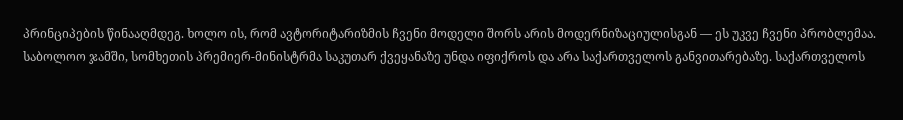პრინციპების წინააღმდეგ. ხოლო ის, რომ ავტორიტარიზმის ჩვენი მოდელი შორს არის მოდერნიზაციულისგან — ეს უკვე ჩვენი პრობლემაა.
საბოლოო ჯამში, სომხეთის პრემიერ-მინისტრმა საკუთარ ქვეყანაზე უნდა იფიქროს და არა საქართველოს განვითარებაზე. საქართველოს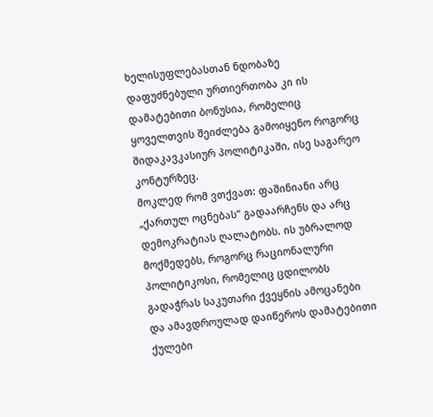ხელისუფლებასთან ნდობაზე დაფუძნებული ურთიერთობა კი ის დამატებითი ბონუსია, რომელიც ყოველთვის შეიძლება გამოიყენო როგორც შიდაკავკასიურ პოლიტიკაში, ისე საგარეო კონტურზეც.
მოკლედ რომ ვთქვათ: ფაშინიანი არც „ქართულ ოცნებას“ გადაარჩენს და არც დემოკრატიას ღალატობს. ის უბრალოდ მოქმედებს, როგორც რაციონალური პოლიტიკოსი, რომელიც ცდილობს გადაჭრას საკუთარი ქვეყნის ამოცანები და ამავდროულად დაიწეროს დამატებითი ქულები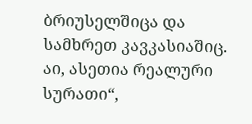ბრიუსელშიცა და სამხრეთ კავკასიაშიც. აი, ასეთია რეალური სურათი“,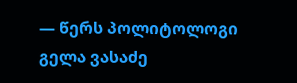— წერს პოლიტოლოგი გელა ვასაძე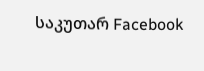საკუთარ Facebook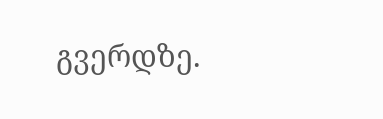გვერდზე.